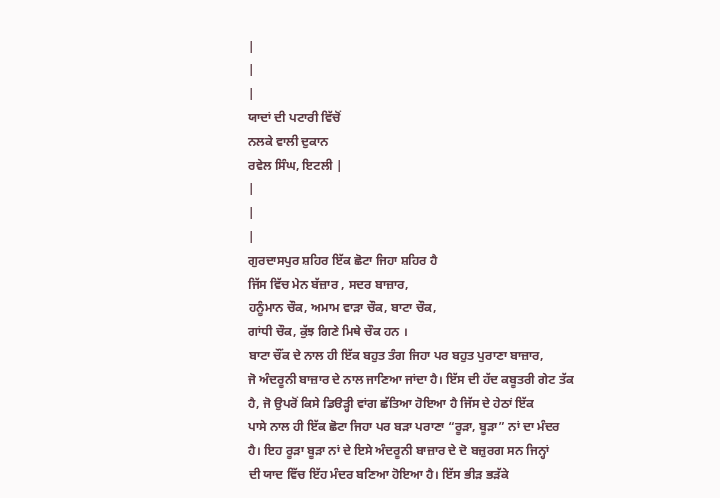|
|
|
ਯਾਦਾਂ ਦੀ ਪਟਾਰੀ ਵਿੱਚੋਂ
ਨਲਕੇ ਵਾਲੀ ਦੁਕਾਨ
ਰਵੇਲ ਸਿੰਘ, ਇਟਲੀ |
|
|
|
ਗੁਰਦਾਸਪੁਰ ਸ਼ਹਿਰ ਇੱਕ ਛੋਟਾ ਜਿਹਾ ਸ਼ਹਿਰ ਹੈ
ਜਿੱਸ ਵਿੱਚ ਮੇਨ ਬੱਜ਼ਾਰ , ਸਦਰ ਬਾਜ਼ਾਰ,
ਹਨੂੰਮਾਨ ਚੌਕ, ਅਮਾਮ ਵਾੜਾ ਚੌਕ, ਬਾਟਾ ਚੌਕ,
ਗਾਂਧੀ ਚੌਕ, ਕੁੱਝ ਗਿਣੇ ਮਿਥੇ ਚੌਕ ਹਨ ।
ਬਾਟਾ ਚੌਂਕ ਦੇ ਨਾਲ ਹੀ ਇੱਕ ਬਹੁਤ ਤੰਗ ਜਿਹਾ ਪਰ ਬਹੁਤ ਪੁਰਾਣਾ ਬਾਜ਼ਾਰ,
ਜੋ ਅੰਦਰੂਨੀ ਬਾਜ਼ਾਰ ਦੇ ਨਾਲ ਜਾਣਿਆ ਜਾਂਦਾ ਹੈ। ਇੱਸ ਦੀ ਹੱਦ ਕਬੂਤਰੀ ਗੇਟ ਤੱਕ
ਹੈ, ਜੋ ਉਪਰੋਂ ਕਿਸੇ ਡਿੳੜ੍ਹੀ ਵਾਂਗ ਛੱਤਿਆ ਹੋਇਆ ਹੈ ਜਿੱਸ ਦੇ ਹੇਠਾਂ ਇੱਕ
ਪਾਸੇ ਨਾਲ ਹੀ ਇੱਕ ਛੋਟਾ ਜਿਹਾ ਪਰ ਬੜਾ ਪਰਾਣਾ “ਰੂੜਾ, ਬੂੜਾ” ਨਾਂ ਦਾ ਮੰਦਰ
ਹੈ। ਇਹ ਰੂੜਾ ਬੂੜਾ ਨਾਂ ਦੇ ਇਸੇ ਅੰਦਰੂਨੀ ਬਾਜ਼ਾਰ ਦੇ ਦੋ ਬਜ਼ੁਰਗ ਸਨ ਜਿਨ੍ਹਾਂ
ਦੀ ਯਾਦ ਵਿੱਚ ਇੱਹ ਮੰਦਰ ਬਣਿਆ ਹੋਇਆ ਹੈ। ਇੱਸ ਭੀੜ ਭੜੱਕੇ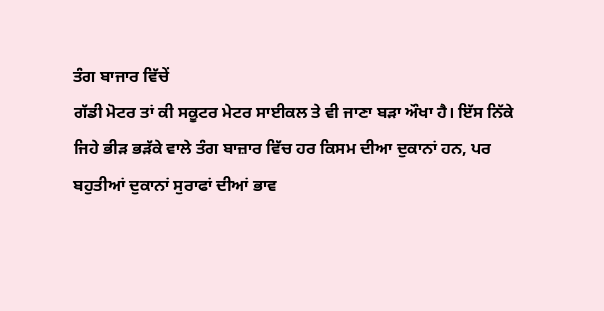ਤੰਗ ਬਾਜਾਰ ਵਿੱਚੇਂ
ਗੱਡੀ ਮੋਟਰ ਤਾਂ ਕੀ ਸਕੂਟਰ ਮੇਟਰ ਸਾਈਕਲ ਤੇ ਵੀ ਜਾਣਾ ਬੜਾ ਔਖਾ ਹੈ। ਇੱਸ ਨਿੱਕੇ
ਜਿਹੇ ਭੀੜ ਭੜੱਕੇ ਵਾਲੇ ਤੰਗ ਬਾਜ਼ਾਰ ਵਿੱਚ ਹਰ ਕਿਸਮ ਦੀਆ ਦੁਕਾਨਾਂ ਹਨ, ਪਰ
ਬਹੁਤੀਆਂ ਦੁਕਾਨਾਂ ਸੁਰਾਫਾਂ ਦੀਆਂ ਭਾਵ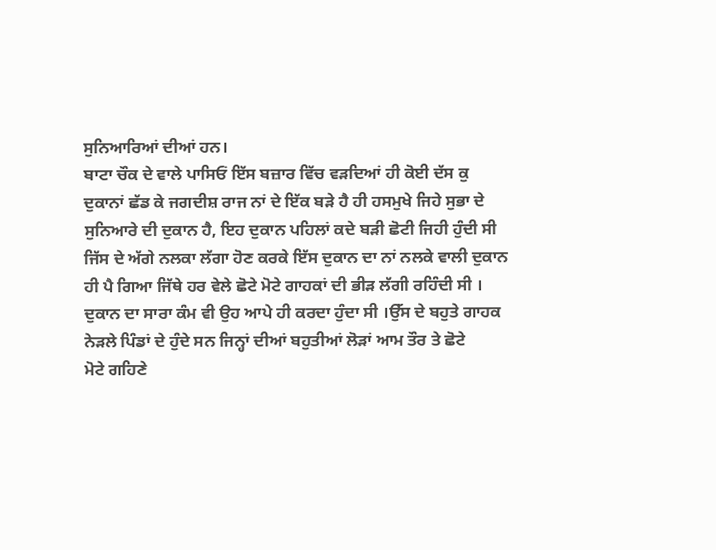ਸੁਨਿਆਰਿਆਂ ਦੀਆਂ ਹਨ।
ਬਾਟਾ ਚੌਕ ਦੇ ਵਾਲੇ ਪਾਸਿਓਂ ਇੱਸ ਬਜ਼ਾਰ ਵਿੱਚ ਵੜਦਿਆਂ ਹੀ ਕੋਈ ਦੱਸ ਕੁ
ਦੁਕਾਨਾਂ ਛੱਡ ਕੇ ਜਗਦੀਸ਼ ਰਾਜ ਨਾਂ ਦੇ ਇੱਕ ਬੜੇ ਹੈ ਹੀ ਹਸਮੁਖੇ ਜਿਹੇ ਸੁਭਾ ਦੇ
ਸੁਨਿਆਰੇ ਦੀ ਦੁਕਾਨ ਹੈ, ਇਹ ਦੁਕਾਨ ਪਹਿਲਾਂ ਕਦੇ ਬੜੀ ਛੋਟੀ ਜਿਹੀ ਹੁੰਦੀ ਸੀ
ਜਿੱਸ ਦੇ ਅੱਗੇ ਨਲਕਾ ਲੱਗਾ ਹੋਣ ਕਰਕੇ ਇੱਸ ਦੁਕਾਨ ਦਾ ਨਾਂ ਨਲਕੇ ਵਾਲੀ ਦੁਕਾਨ
ਹੀ ਪੈ ਗਿਆ ਜਿੱਥੇ ਹਰ ਵੇਲੇ ਛੋਟੇ ਮੋਟੇ ਗਾਹਕਾਂ ਦੀ ਭੀੜ ਲੱਗੀ ਰਹਿੰਦੀ ਸੀ ।
ਦੁਕਾਨ ਦਾ ਸਾਰਾ ਕੰਮ ਵੀ ਉਹ ਆਪੇ ਹੀ ਕਰਦਾ ਹੁੰਦਾ ਸੀ ।ਉੱਸ ਦੇ ਬਹੁਤੇ ਗਾਹਕ
ਨੇੜਲੇ ਪਿੰਡਾਂ ਦੇ ਹੁੰਦੇ ਸਨ ਜਿਨ੍ਹਾਂ ਦੀਆਂ ਬਹੁਤੀਆਂ ਲੋੜਾਂ ਆਮ ਤੌਰ ਤੇ ਛੋਟੇ
ਮੋਟੇ ਗਹਿਣੇ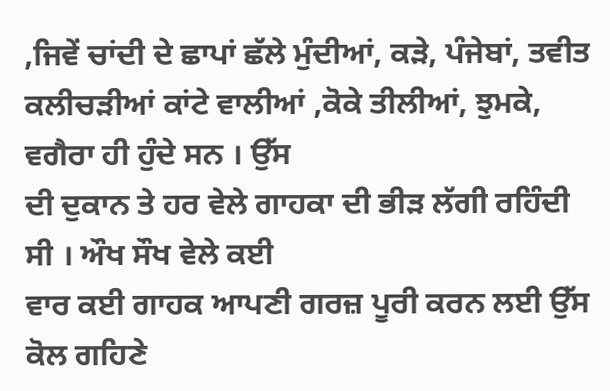,ਜਿਵੇਂ ਚਾਂਦੀ ਦੇ ਛਾਪਾਂ ਛੱਲੇ ਮੁੰਦੀਆਂ, ਕੜੇ, ਪੰਜੇਬਾਂ, ਤਵੀਤ
ਕਲੀਚੜੀਆਂ ਕਾਂਟੇ ਵਾਲੀਆਂ ,ਕੋਕੇ ਤੀਲੀਆਂ, ਝੁਮਕੇ, ਵਗੈਰਾ ਹੀ ਹੁੰਦੇ ਸਨ । ਉੱਸ
ਦੀ ਦੁਕਾਨ ਤੇ ਹਰ ਵੇਲੇ ਗਾਹਕਾ ਦੀ ਭੀੜ ਲੱਗੀ ਰਹਿੰਦੀ ਸੀ । ਔਖ ਸੌਖ ਵੇਲੇ ਕਈ
ਵਾਰ ਕਈ ਗਾਹਕ ਆਪਣੀ ਗਰਜ਼ ਪੂਰੀ ਕਰਨ ਲਈ ਉੱਸ ਕੋਲ ਗਹਿਣੇ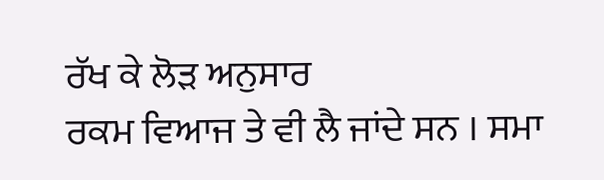ਰੱਖ ਕੇ ਲੋੜ ਅਨੁਸਾਰ
ਰਕਮ ਵਿਆਜ ਤੇ ਵੀ ਲੈ ਜਾਂਦੇ ਸਨ । ਸਮਾ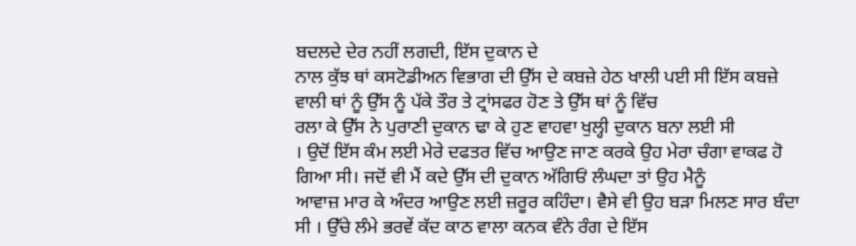ਬਦਲਦੇ ਦੇਰ ਨਹੀਂ ਲਗਦੀ, ਇੱਸ ਦੁਕਾਨ ਦੇ
ਨਾਲ ਕੁੱਝ ਥਾਂ ਕਸਟੋਡੀਅਨ ਵਿਭਾਗ ਦੀ ਉੱਸ ਦੇ ਕਬਜ਼ੇ ਹੇਠ ਖਾਲੀ ਪਈ ਸੀ ਇੱਸ ਕਬਜ਼ੇ
ਵਾਲੀ ਥਾਂ ਨੂੰ ਉੱਸ ਨੂੰ ਪੱਕੇ ਤੌਰ ਤੇ ਟ੍ਰਾਂਸਫਰ ਹੋਣ ਤੇ ਉੱਸ ਥਾਂ ਨੂੰ ਵਿੱਚ
ਰਲਾ ਕੇ ਉੱਸ ਨੇ ਪੁਰਾਣੀ ਦੁਕਾਨ ਢਾ ਕੇ ਹੁਣ ਵਾਹਵਾ ਖੁਲ੍ਹੀ ਦੁਕਾਨ ਬਨਾ ਲਈ ਸੀ
। ਉਦੋਂ ਇੱਸ ਕੰਮ ਲਈ ਮੇਰੇ ਦਫਤਰ ਵਿੱਚ ਆਉਣ ਜਾਣ ਕਰਕੇ ਉਹ ਮੇਰਾ ਚੰਗਾ ਵਾਕਫ ਹੋ
ਗਿਆ ਸੀ। ਜਦੋਂ ਵੀ ਮੈਂ ਕਦੇ ਉੱਸ ਦੀ ਦੁਕਾਨ ਅੱਗਿਓਂ ਲੰਘਦਾ ਤਾਂ ਉਹ ਮੈਨੂੰ
ਆਵਾਜ਼ ਮਾਰ ਕੇ ਅੰਦਰ ਆਉਣ ਲਈ ਜ਼ਰੂਰ ਕਹਿੰਦਾ। ਵੈਸੇ ਵੀ ਉਹ ਬੜਾ ਮਿਲਣ ਸਾਰ ਬੰਦਾ
ਸੀ । ਉੱਚੇ ਲੰਮੇ ਭਰਵੇਂ ਕੱਦ ਕਾਠ ਵਾਲਾ ਕਨਕ ਵੰਨੇ ਰੰਗ ਦੇ ਇੱਸ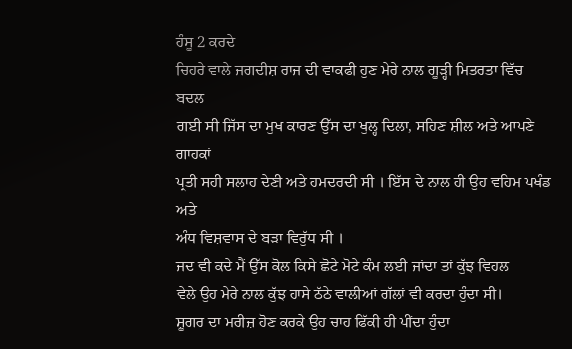ਹੰਸੂ 2 ਕਰਦੇ
ਚਿਹਰੇ ਵਾਲੇ ਜਗਦੀਸ਼ ਰਾਜ ਦੀ ਵਾਕਫੀ ਹੁਣ ਮੇਰੇ ਨਾਲ ਗੂੜ੍ਹੀ ਮਿਤਰਤਾ ਵਿੱਚ ਬਦਲ
ਗਈ ਸੀ ਜਿੱਸ ਦਾ ਮੁਖ ਕਾਰਣ ਉੱਸ ਦਾ ਖੁਲ੍ਹ ਦਿਲਾ, ਸਹਿਣ ਸ਼ੀਲ ਅਤੇ ਆਪਣੇ ਗਾਹਕਾਂ
ਪ੍ਰਤੀ ਸਹੀ ਸਲਾਹ ਦੇਣੀ ਅਤੇ ਹਮਦਰਦੀ ਸੀ । ਇੱਸ ਦੇ ਨਾਲ ਹੀ ਉਹ ਵਹਿਮ ਪਖੰਡ ਅਤੇ
ਅੰਧ ਵਿਸ਼ਵਾਸ ਦੇ ਬੜਾ ਵਿਰੁੱਧ ਸੀ ।
ਜਦ ਵੀ ਕਦੇ ਮੈਂ ਉੱਸ ਕੋਲ ਕਿਸੇ ਛੋਟੇ ਮੋਟੇ ਕੰਮ ਲਈ ਜਾਂਦਾ ਤਾਂ ਕੁੱਝ ਵਿਹਲ
ਵੇਲੇ ਉਹ ਮੇਰੇ ਨਾਲ ਕੁੱਝ ਹਾਸੇ ਠੱਠੇ ਵਾਲੀਆਂ ਗੱਲਾਂ ਵੀ ਕਰਦਾ ਹੁੰਦਾ ਸੀ।
ਸ਼ੂਗਰ ਦਾ ਮਰੀਜ਼ ਹੋਣ ਕਰਕੇ ਉਹ ਚਾਹ ਫਿੱਕੀ ਹੀ ਪੀਂਦਾ ਹੁੰਦਾ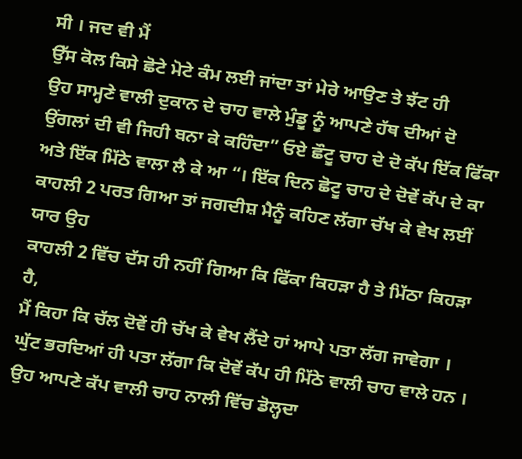ਸੀ । ਜਦ ਵੀ ਮੈਂ
ਉੱਸ ਕੋਲ ਕਿਸੇ ਛੋਟੇ ਮੋਟੇ ਕੰਮ ਲਈ ਜਾਂਦਾ ਤਾਂ ਮੇਰੇ ਆਉਣ ਤੇ ਝੱਟ ਹੀ
ਉਹ ਸਾਮ੍ਹਣੇ ਵਾਲੀ ਦੁਕਾਨ ਦੇ ਚਾਹ ਵਾਲੇ ਮੁੰਡੂ ਨੂੰ ਆਪਣੇ ਹੱਥ ਦੀਆਂ ਦੋ
ਉਂਗਲਾਂ ਦੀ ਵੀ ਜਿਹੀ ਬਨਾ ਕੇ ਕਹਿੰਦਾ” ਓਏ ਛੌਟੂ ਚਾਹ ਦੇ ਦੋ ਕੱਪ ਇੱਕ ਫਿੱਕਾ
ਅਤੇ ਇੱਕ ਮਿੱਠੇ ਵਾਲਾ ਲੈ ਕੇ ਆ “। ਇੱਕ ਦਿਨ ਛੋਟੂ ਚਾਹ ਦੇ ਦੋਵੇਂ ਕੱਪ ਦੇ ਕਾ
ਕਾਹਲੀ 2 ਪਰਤ ਗਿਆ ਤਾਂ ਜਗਦੀਸ਼ ਮੈਨੂੰ ਕਹਿਣ ਲੱਗਾ ਚੱਖ ਕੇ ਵੇਖ ਲਈਂ ਯਾਰ ਉਹ
ਕਾਹਲੀ 2 ਵਿੱਚ ਦੱਸ ਹੀ ਨਹੀਂ ਗਿਆ ਕਿ ਫਿੱਕਾ ਕਿਹੜਾ ਹੈ ਤੇ ਮਿੱਠਾ ਕਿਹੜਾ ਹੈ,
ਮੈਂ ਕਿਹਾ ਕਿ ਚੱਲ ਦੋਵੇਂ ਹੀ ਚੱਖ ਕੇ ਵੇਖ ਲੈਂਦੇ ਹਾਂ ਆਪੇ ਪਤਾ ਲੱਗ ਜਾਵੇਗਾ ।
ਘੁੱਟ ਭਰਦਿਆਂ ਹੀ ਪਤਾ ਲੱਗਾ ਕਿ ਦੋਵੇਂ ਕੱਪ ਹੀ ਮਿੱਠੇ ਵਾਲੀ ਚਾਹ ਵਾਲੇ ਹਨ ।
ਉਹ ਆਪਣੇ ਕੱਪ ਵਾਲੀ ਚਾਹ ਨਾਲੀ ਵਿੱਚ ਡੋਲ੍ਹਦਾ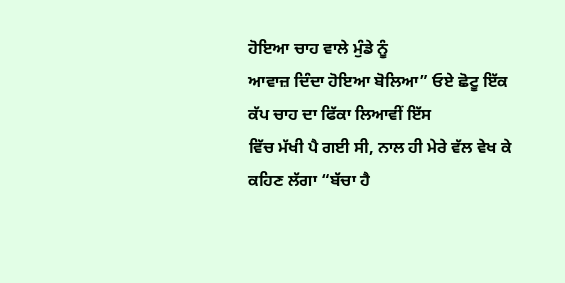ਹੋਇਆ ਚਾਹ ਵਾਲੇ ਮੁੰਡੇ ਨੂੰ
ਆਵਾਜ਼ ਦਿੰਦਾ ਹੋਇਆ ਬੋਲਿਆ” ਓਏ ਛੋਟੂ ਇੱਕ ਕੱਪ ਚਾਹ ਦਾ ਫਿੱਕਾ ਲਿਆਵੀਂ ਇੱਸ
ਵਿੱਚ ਮੱਖੀ ਪੈ ਗਈ ਸੀ, ਨਾਲ ਹੀ ਮੇਰੇ ਵੱਲ ਵੇਖ ਕੇ ਕਹਿਣ ਲੱਗਾ “ਬੱਚਾ ਹੈ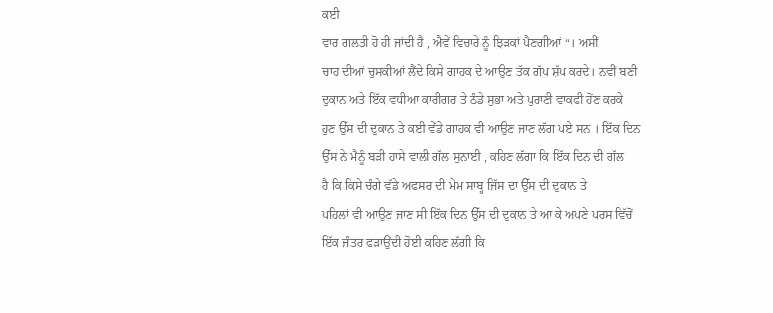ਕਈ
ਵਾਰ ਗਲਤੀ ਹੋ ਹੀ ਜਾਂਦੀ ਹੈ , ਐਵੇਂ ਵਿਚਾਰੇ ਨੂੰ ਝਿੜਕਾਂ ਪੈਣਗੀਆਂ “। ਅਸੀਂ
ਚਾਹ ਦੀਆਂ ਚੁਸਕੀਆਂ ਲੈਂਦੇ ਕਿਸੇ ਗਾਹਕ ਦੇ ਆਉਣ ਤੱਕ ਗੱਪ ਸ਼ੱਪ ਕਰਦੇ। ਨਵੀਂ ਬਣੀ
ਦੁਕਾਨ ਅਤੇ ਇੱਕ ਵਧੀਆ ਕਾਰੀਗਰ ਤੇ ਠੰਡੇ ਸੁਭਾ ਅਤੇ ਪੁਰਾਣੀ ਵਾਕਫੀ ਹੋਂਣ ਕਰਕੇ
ਹੁਣ ਉੱਸ ਦੀ ਦੁਕਾਨ ਤੇ ਕਈ ਵੇੱਡੇ ਗਾਹਕ ਵੀ ਆਉਣ ਜਾਣ ਲੱਗ ਪਏ ਸਨ । ਇੱਕ ਦਿਨ
ਉੱਸ ਨੇ ਮੈਨੂੰ ਬੜੀ ਹਾਸੇ ਵਾਲੀ ਗੱਲ ਸੁਨਾਈ , ਕਹਿਣ ਲੱਗਾ ਕਿ ਇੱਕ ਦਿਨ ਦੀ ਗੱਲ
ਹੈ ਕਿ ਕਿਸੇ ਚੰਗੇ ਵੱਡੇ ਅਫਸਰ ਦੀ ਮੇਮ ਸਾਬ੍ਹ ਜਿੱਸ ਦਾ ਉੱਸ ਦੀ ਦੁਕਾਨ ਤੇ
ਪਹਿਲਾਂ ਵੀ ਆਉਣ ਜਾਣ ਸੀ ਇੱਕ ਦਿਨ ਉੱਸ ਦੀ ਦੁਕਾਨ ਤੇ ਆ ਕੇ ਅਪਣੇ ਪਰਸ ਵਿੱਚੋਂ
ਇੱਕ ਜੰਤਰ ਫੜਾਉਂਦੀ ਹੋਈ ਕਹਿਣ ਲੱਗੀ ਕਿ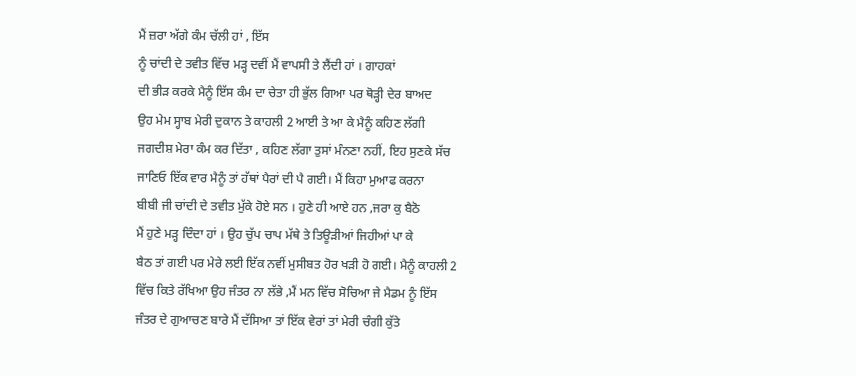ਮੈਂ ਜ਼ਰਾ ਅੱਗੇ ਕੰਮ ਚੱਲੀ ਹਾਂ , ਇੱਸ
ਨੂੰ ਚਾਂਦੀ ਦੇ ਤਵੀਤ ਵਿੱਚ ਮੜ੍ਹ ਦਵੀਂ ਮੈਂ ਵਾਪਸੀ ਤੇ ਲੈਂਦੀ ਹਾਂ । ਗਾਹਕਾਂ
ਦੀ ਭੀੜ ਕਰਕੇ ਮੈਨੂੰ ਇੱਸ ਕੰਮ ਦਾ ਚੇਤਾ ਹੀ ਭੁੱਲ ਗਿਆ ਪਰ ਥੋੜ੍ਹੀ ਦੇਰ ਬਾਅਦ
ਉਹ ਮੇਮ ਸ੍ਹਾਬ ਮੇਰੀ ਦੁਕਾਨ ਤੇ ਕਾਹਲੀ 2 ਆਈ ਤੇ ਆ ਕੇ ਮੈਨੂੰ ਕਹਿਣ ਲੱਗੀ
ਜਗਦੀਸ਼ ਮੇਰਾ ਕੰਮ ਕਰ ਦਿੱਤਾ , ਕਹਿਣ ਲੱਗਾ ਤੁਸਾਂ ਮੰਨਣਾ ਨਹੀਂ, ਇਹ ਸੁਣਕੇ ਸੱਚ
ਜਾਣਿਓ ਇੱਕ ਵਾਰ ਮੈਨੂੰ ਤਾਂ ਹੱਥਾਂ ਪੈਰਾਂ ਦੀ ਪੈ ਗਈ। ਮੈਂ ਕਿਹਾ ਮੁਆਫ ਕਰਨਾ
ਬੀਬੀ ਜੀ ਚਾਂਦੀ ਦੇ ਤਵੀਤ ਮੁੱਕੇ ਹੋਏ ਸਨ । ਹੁਣੇ ਹੀ ਆਏ ਹਨ ,ਜਰਾ ਕੁ ਬੈਠੋ
ਮੈਂ ਹੁਣੇ ਮੜ੍ਹ ਦਿੰਦਾ ਹਾਂ । ਉਹ ਚੁੱਪ ਚਾਪ ਮੱਥੇ ਤੇ ਤਿਊੜੀਆਂ ਜਿਹੀਆਂ ਪਾ ਕੇ
ਬੈਠ ਤਾਂ ਗਈ ਪਰ ਮੇਰੇ ਲਈ ਇੱਕ ਨਵੀਂ ਮੁਸੀਬਤ ਹੋਰ ਖੜੀ ਹੋ ਗਈ। ਮੈਨੂੰ ਕਾਹਲੀ 2
ਵਿੱਚ ਕਿਤੇ ਰੱਖਿਆ ਉਹ ਜੰਤਰ ਨਾ ਲੱਭੇ ,ਮੈਂ ਮਨ ਵਿੱਚ ਸੋਚਿਆ ਜੇ ਮੈਡਮ ਨੂੰ ਇੱਸ
ਜੰਤਰ ਦੇ ਗੁਆਚਣ ਬਾਰੇ ਮੈਂ ਦੱਸਿਆ ਤਾਂ ਇੱਕ ਵੇਰਾਂ ਤਾਂ ਮੇਰੀ ਚੰਗੀ ਕੁੱਤੇ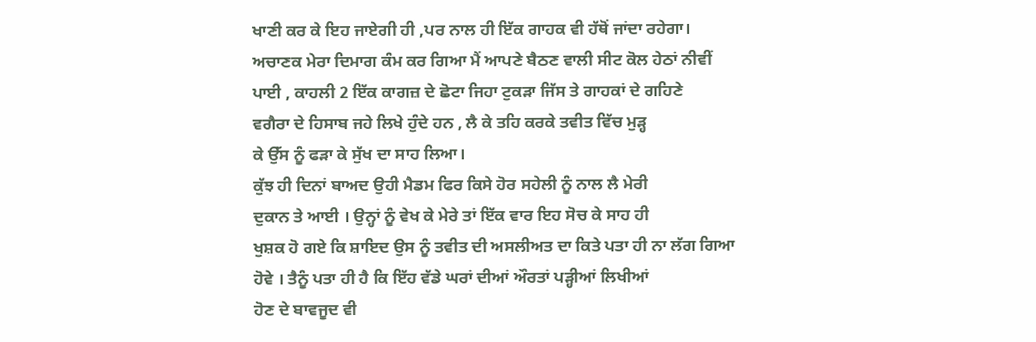ਖਾਣੀ ਕਰ ਕੇ ਇਹ ਜਾਏਗੀ ਹੀ ,ਪਰ ਨਾਲ ਹੀ ਇੱਕ ਗਾਹਕ ਵੀ ਹੱਥੋਂ ਜਾਂਦਾ ਰਹੇਗਾ।
ਅਚਾਣਕ ਮੇਰਾ ਦਿਮਾਗ ਕੰਮ ਕਰ ਗਿਆ ਮੈਂ ਆਪਣੇ ਬੈਠਣ ਵਾਲੀ ਸੀਟ ਕੋਲ ਹੇਠਾਂ ਨੀਵੀਂ
ਪਾਈ , ਕਾਹਲੀ 2 ਇੱਕ ਕਾਗਜ਼ ਦੇ ਛੋਟਾ ਜਿਹਾ ਟੁਕੜਾ ਜਿੱਸ ਤੇ ਗਾਹਕਾਂ ਦੇ ਗਹਿਣੇ
ਵਗੈਰਾ ਦੇ ਹਿਸਾਬ ਜਹੇ ਲਿਖੇ ਹੁੰਦੇ ਹਨ , ਲੈ ਕੇ ਤਹਿ ਕਰਕੇ ਤਵੀਤ ਵਿੱਚ ਮੁੜ੍ਹ
ਕੇ ਉੱਸ ਨੂੰ ਫੜਾ ਕੇ ਸੁੱਖ ਦਾ ਸਾਹ ਲਿਆ।
ਕੁੱਝ ਹੀ ਦਿਨਾਂ ਬਾਅਦ ਉਹੀ ਮੈਡਮ ਫਿਰ ਕਿਸੇ ਹੋਰ ਸਹੇਲੀ ਨੂੰ ਨਾਲ ਲੈ ਮੇਰੀ
ਦੁਕਾਨ ਤੇ ਆਈ । ਉਨ੍ਹਾਂ ਨੂੰ ਵੇਖ ਕੇ ਮੇਰੇ ਤਾਂ ਇੱਕ ਵਾਰ ਇਹ ਸੋਚ ਕੇ ਸਾਹ ਹੀ
ਖੁਸ਼ਕ ਹੋ ਗਏ ਕਿ ਸ਼ਾਇਦ ਉਸ ਨੂੰ ਤਵੀਤ ਦੀ ਅਸਲੀਅਤ ਦਾ ਕਿਤੇ ਪਤਾ ਹੀ ਨਾ ਲੱਗ ਗਿਆ
ਹੋਵੇ । ਤੈਨੂੰ ਪਤਾ ਹੀ ਹੈ ਕਿ ਇੱਹ ਵੱਡੇ ਘਰਾਂ ਦੀਆਂ ਔਰਤਾਂ ਪੜ੍ਹੀਆਂ ਲਿਖੀਆਂ
ਹੋਣ ਦੇ ਬਾਵਜੂਦ ਵੀ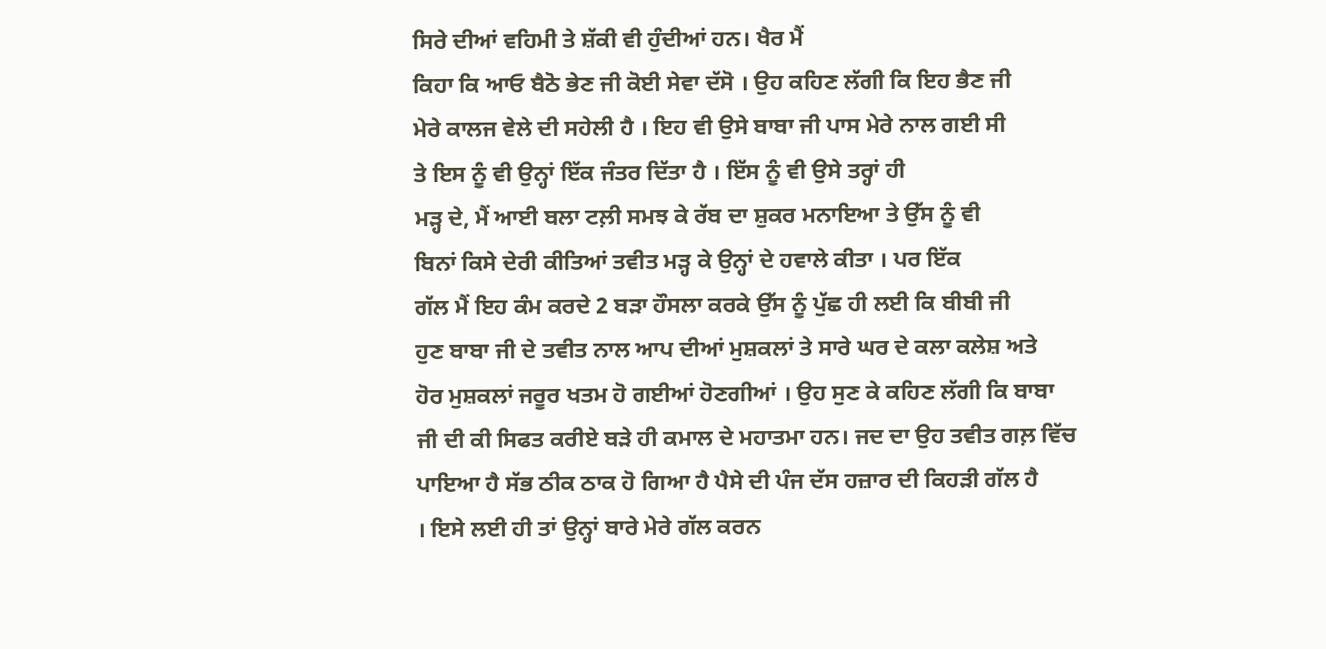ਸਿਰੇ ਦੀਆਂ ਵਹਿਮੀ ਤੇ ਸ਼ੱਕੀ ਵੀ ਹੁੰਦੀਆਂ ਹਨ। ਖੈਰ ਮੈਂ
ਕਿਹਾ ਕਿ ਆਓ ਬੈਠੋ ਭੇਣ ਜੀ ਕੋਈ ਸੇਵਾ ਦੱਸੋ । ਉਹ ਕਹਿਣ ਲੱਗੀ ਕਿ ਇਹ ਭੈਣ ਜੀ
ਮੇਰੇ ਕਾਲਜ ਵੇਲੇ ਦੀ ਸਹੇਲੀ ਹੈ । ਇਹ ਵੀ ਉਸੇ ਬਾਬਾ ਜੀ ਪਾਸ ਮੇਰੇ ਨਾਲ ਗਈ ਸੀ
ਤੇ ਇਸ ਨੂੰ ਵੀ ਉਨ੍ਹਾਂ ਇੱਕ ਜੰਤਰ ਦਿੱਤਾ ਹੈ । ਇੱਸ ਨੂੰ ਵੀ ਉਸੇ ਤਰ੍ਹਾਂ ਹੀ
ਮੜ੍ਹ ਦੇ, ਮੈਂ ਆਈ ਬਲਾ ਟਲ਼ੀ ਸਮਝ ਕੇ ਰੱਬ ਦਾ ਸ਼ੁਕਰ ਮਨਾਇਆ ਤੇ ਉੱਸ ਨੂੰ ਵੀ
ਬਿਨਾਂ ਕਿਸੇ ਦੇਰੀ ਕੀਤਿਆਂ ਤਵੀਤ ਮੜ੍ਹ ਕੇ ਉਨ੍ਹਾਂ ਦੇ ਹਵਾਲੇ ਕੀਤਾ । ਪਰ ਇੱਕ
ਗੱਲ ਮੈਂ ਇਹ ਕੰਮ ਕਰਦੇ 2 ਬੜਾ ਹੌਸਲਾ ਕਰਕੇ ਉੱਸ ਨੂੰ ਪੁੱਛ ਹੀ ਲਈ ਕਿ ਬੀਬੀ ਜੀ
ਹੁਣ ਬਾਬਾ ਜੀ ਦੇ ਤਵੀਤ ਨਾਲ ਆਪ ਦੀਆਂ ਮੁਸ਼ਕਲਾਂ ਤੇ ਸਾਰੇ ਘਰ ਦੇ ਕਲਾ ਕਲੇਸ਼ ਅਤੇ
ਹੋਰ ਮੁਸ਼ਕਲਾਂ ਜਰੂਰ ਖਤਮ ਹੋ ਗਈਆਂ ਹੋਣਗੀਆਂ । ਉਹ ਸੁਣ ਕੇ ਕਹਿਣ ਲੱਗੀ ਕਿ ਬਾਬਾ
ਜੀ ਦੀ ਕੀ ਸਿਫਤ ਕਰੀਏ ਬੜੇ ਹੀ ਕਮਾਲ ਦੇ ਮਹਾਤਮਾ ਹਨ। ਜਦ ਦਾ ਉਹ ਤਵੀਤ ਗਲ਼ ਵਿੱਚ
ਪਾਇਆ ਹੈ ਸੱਭ ਠੀਕ ਠਾਕ ਹੋ ਗਿਆ ਹੈ ਪੈਸੇ ਦੀ ਪੰਜ ਦੱਸ ਹਜ਼ਾਰ ਦੀ ਕਿਹੜੀ ਗੱਲ ਹੈ
। ਇਸੇ ਲਈ ਹੀ ਤਾਂ ਉਨ੍ਹਾਂ ਬਾਰੇ ਮੇਰੇ ਗੱਲ ਕਰਨ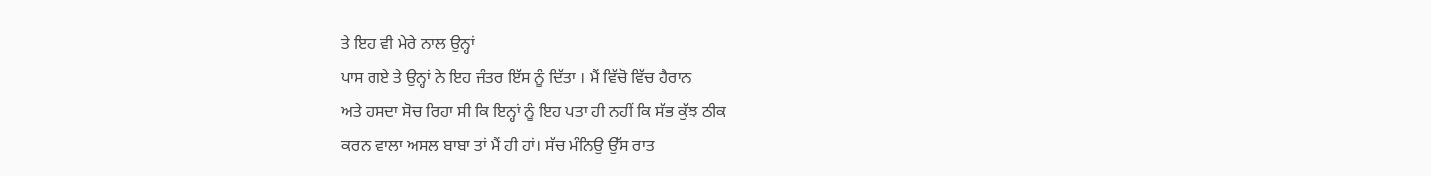ਤੇ ਇਹ ਵੀ ਮੇਰੇ ਨਾਲ ਉਨ੍ਹਾਂ
ਪਾਸ ਗਏ ਤੇ ਉਨ੍ਹਾਂ ਨੇ ਇਹ ਜੰਤਰ ਇੱਸ ਨੂੰ ਦਿੱਤਾ । ਮੈਂ ਵਿੱਚੋ ਵਿੱਚ ਹੈਰਾਨ
ਅਤੇ ਹਸਦਾ ਸੋਚ ਰਿਹਾ ਸੀ ਕਿ ਇਨ੍ਹਾਂ ਨੂੰ ਇਹ ਪਤਾ ਹੀ ਨਹੀਂ ਕਿ ਸੱਭ ਕੁੱਝ ਠੀਕ
ਕਰਨ ਵਾਲਾ ਅਸਲ ਬਾਬਾ ਤਾਂ ਮੈਂ ਹੀ ਹਾਂ। ਸੱਚ ਮੰਨਿਉ ਉੱਸ ਰਾਤ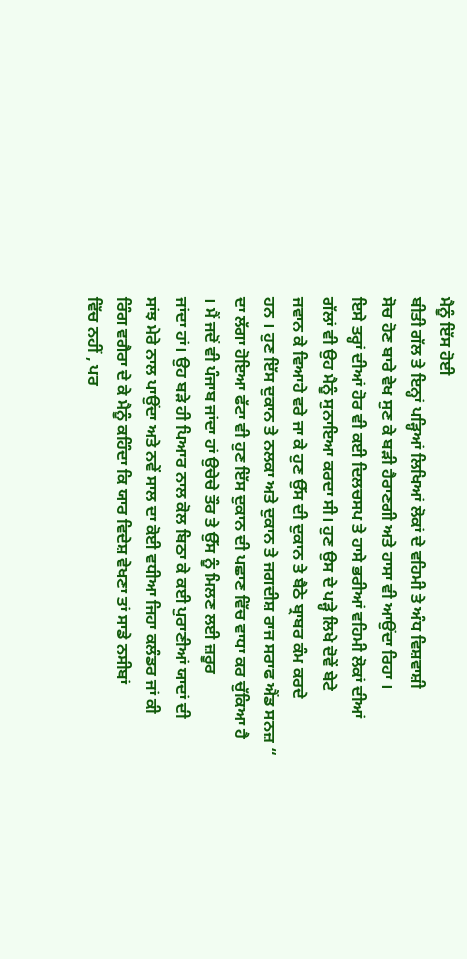ਮੈਨੂੰ ਇੱਸ ਹੋਈ
ਬੀਤੀ ਗੱਲ ਤੇ ਇਨ੍ਹਾਂ ਪੜ੍ਹਿਆਂ ਲਿਖਿਆਂ ਲੋਕਾਂ ਦੇ ਵਹਿਮੀ ਤੇ ਅੰਧ ਵਿਸ਼ਵਾਸ਼ੀ
ਸੋਚ ਹੋਣ ਬਾਰੇ ਵੇਖ ਸੁਣ ਕੇ ਬੜੀ ਹੈਰਾਣਗੀ ਅਤੇ ਹਾਸਾ ਵੀ ਆਉਂਦਾ ਰਿਹਾ ।
ਇਸੇ ਤਰ੍ਹਾਂ ਦੀਆਂ ਹੋਰ ਵੀ ਕਈ ਦਿਲਚਸਪ ਤੇ ਹਾਸੇ ਭਰੀਆਂ ਵਹਿਮੀ ਲੋਕਾਂ ਦੀਆਂ
ਗੱਲਾਂ ਵੀ ਉਹ ਮੈਨੂੰ ਸੁਨਾਇਆ ਕਰਦਾ ਸੀ। ਹੁਣ ਉਸ ਦੇ ਪੜ੍ਹੇ ਲਿਖੇ ਦੋਵੇਂ ਬੇਟੇ
ਜਵਾਨ ਕੇ ਵਿਆਹੇ ਵਰੇ ਜਾ ਕੇ ਹੁਣ ਉੱਸ ਦੀ ਦੁਕਾਨ ਤੇ ਬੈਠੇ ਬ੍ਰਾਬਰ ਕੰਮ ਕਰਦੇ
ਹਨ । ਹੁਣ ਇੱਸ ਦੁਕਾਨ ਤੇ ਨਲਕਾ ਅਤੇ ਦੁਕਾਨ ਤੇ ਜਗਦੀਸ਼ ਰਾਜ ਸਰਾਫ ਐਂਡ ਸਨਜ਼ “
ਦਾ ਲੱਗਾ ਹੋਇਆ ਫੱਟਾ ਵੀ ਹੁਣ ਇੱਸ ਦੁਕਾਨ ਦੀ ਪਛਾਣ ਵਿੱਚ ਵਾਧਾ ਕਰ ਚੁੱਕਿਆ ਹੈ
। ਮੈਂ ਜਦੋਂ ਵੀ ਪੰਜਾਬ ਜਾਂਦਾ ਹਾਂ ਉਚੇਚੇ ਤੌਰ ਤੇ ਉੱਸ ਨੂੰ ਮਿਲਣ ਲਈ ਜ਼ਰੂਰ
ਜਾਂਦਾ ਹਾਂ। ਉਹ ਬੜੇ ਹੀ ਪਿਆਰ ਨਾਲ ਕੋਲ ਬਿਠਾ ਕੇ ਕਈ ਪੁਰਾਣੀਆਂ ਯਾਦਾਂ ਦੀ
ਸਾਂਝ ਮੇਰੇ ਨਾਲ ਪਾਉਂਦਾ ਅਤੇ ਨਵੇਂ ਸਾਲ ਦਾ ਕੋਈ ਵਧੀਆ ਜਿਹਾ ਕਲੰਡਰ ਜਾਂ ਕੀ
ਰਿੰਗ ਵਗੈਰਾ ਦੇ ਕੇ ਮੈਨੂੰ ਕਹਿੰਦਾ ਕਿ ਯਾਰ ਵਿਦੇਸ਼ ਵੇਖਣਾ ਤਾਂ ਸਾਡੇ ਨਸੀਬਾਂ
ਵਿੱਚ ਨਹੀਂ , ਪਰ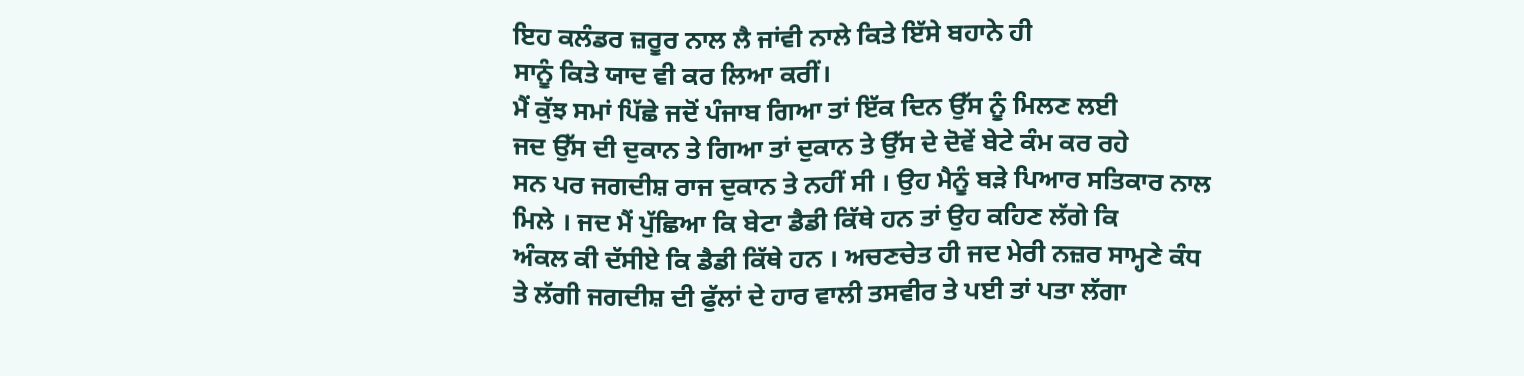ਇਹ ਕਲੰਡਰ ਜ਼ਰੂਰ ਨਾਲ ਲੈ ਜਾਂਵੀ ਨਾਲੇ ਕਿਤੇ ਇੱਸੇ ਬਹਾਨੇ ਹੀ
ਸਾਨੂੰ ਕਿਤੇ ਯਾਦ ਵੀ ਕਰ ਲਿਆ ਕਰੀਂ।
ਮੈਂ ਕੁੱਝ ਸਮਾਂ ਪਿੱਛੇ ਜਦੋਂ ਪੰਜਾਬ ਗਿਆ ਤਾਂ ਇੱਕ ਦਿਨ ਉੱਸ ਨੂੰ ਮਿਲਣ ਲਈ
ਜਦ ਉੱਸ ਦੀ ਦੁਕਾਨ ਤੇ ਗਿਆ ਤਾਂ ਦੁਕਾਨ ਤੇ ਉੱਸ ਦੇ ਦੋਵੇਂ ਬੇਟੇ ਕੰਮ ਕਰ ਰਹੇ
ਸਨ ਪਰ ਜਗਦੀਸ਼ ਰਾਜ ਦੁਕਾਨ ਤੇ ਨਹੀਂ ਸੀ । ਉਹ ਮੈਨੂੰ ਬੜੇ ਪਿਆਰ ਸਤਿਕਾਰ ਨਾਲ
ਮਿਲੇ । ਜਦ ਮੈਂ ਪੁੱਛਿਆ ਕਿ ਬੇਟਾ ਡੈਡੀ ਕਿੱਥੇ ਹਨ ਤਾਂ ਉਹ ਕਹਿਣ ਲੱਗੇ ਕਿ
ਅੰਕਲ ਕੀ ਦੱਸੀਏ ਕਿ ਡੈਡੀ ਕਿੱਥੇ ਹਨ । ਅਚਣਚੇਤ ਹੀ ਜਦ ਮੇਰੀ ਨਜ਼ਰ ਸਾਮ੍ਹਣੇ ਕੰਧ
ਤੇ ਲੱਗੀ ਜਗਦੀਸ਼ ਦੀ ਫੁੱਲਾਂ ਦੇ ਹਾਰ ਵਾਲੀ ਤਸਵੀਰ ਤੇ ਪਈ ਤਾਂ ਪਤਾ ਲੱਗਾ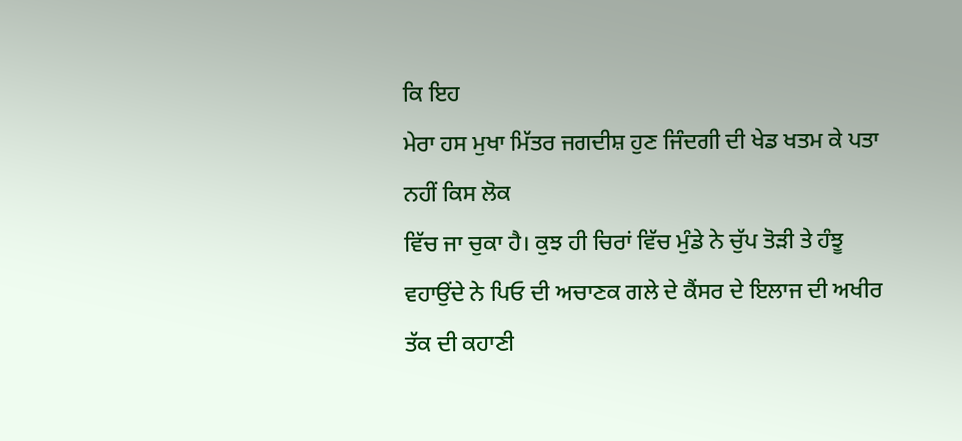ਕਿ ਇਹ
ਮੇਰਾ ਹਸ ਮੁਖਾ ਮਿੱਤਰ ਜਗਦੀਸ਼ ਹੁਣ ਜਿੰਦਗੀ ਦੀ ਖੇਡ ਖਤਮ ਕੇ ਪਤਾ ਨਹੀਂ ਕਿਸ ਲੋਕ
ਵਿੱਚ ਜਾ ਚੁਕਾ ਹੈ। ਕੁਝ ਹੀ ਚਿਰਾਂ ਵਿੱਚ ਮੁੰਡੇ ਨੇ ਚੁੱਪ ਤੋੜੀ ਤੇ ਹੰਝੂ
ਵਹਾਉਂਦੇ ਨੇ ਪਿਓ ਦੀ ਅਚਾਣਕ ਗਲੇ ਦੇ ਕੈਂਸਰ ਦੇ ਇਲਾਜ ਦੀ ਅਖੀਰ ਤੱਕ ਦੀ ਕਹਾਣੀ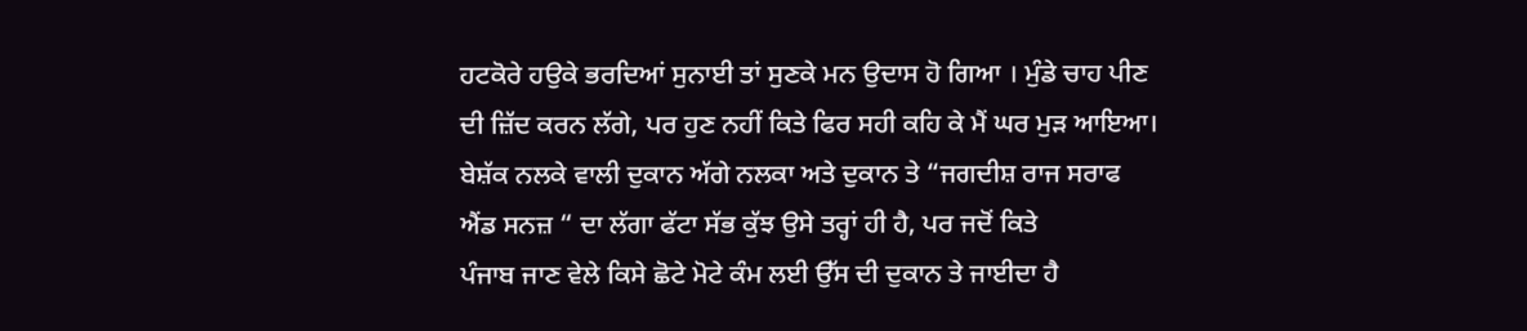ਹਟਕੋਰੇ ਹਉਕੇ ਭਰਦਿਆਂ ਸੁਨਾਈ ਤਾਂ ਸੁਣਕੇ ਮਨ ਉਦਾਸ ਹੋ ਗਿਆ । ਮੁੰਡੇ ਚਾਹ ਪੀਣ
ਦੀ ਜ਼ਿੱਦ ਕਰਨ ਲੱਗੇ, ਪਰ ਹੁਣ ਨਹੀਂ ਕਿਤੇ ਫਿਰ ਸਹੀ ਕਹਿ ਕੇ ਮੈਂ ਘਰ ਮੁੜ ਆਇਆ।
ਬੇਸ਼ੱਕ ਨਲਕੇ ਵਾਲੀ ਦੁਕਾਨ ਅੱਗੇ ਨਲਕਾ ਅਤੇ ਦੁਕਾਨ ਤੇ “ਜਗਦੀਸ਼ ਰਾਜ ਸਰਾਫ
ਐਂਡ ਸਨਜ਼ “ ਦਾ ਲੱਗਾ ਫੱਟਾ ਸੱਭ ਕੁੱਝ ਉਸੇ ਤਰ੍ਹਾਂ ਹੀ ਹੈ, ਪਰ ਜਦੋਂ ਕਿਤੇ
ਪੰਜਾਬ ਜਾਣ ਵੇਲੇ ਕਿਸੇ ਛੋਟੇ ਮੋਟੇ ਕੰਮ ਲਈ ਉੱਸ ਦੀ ਦੁਕਾਨ ਤੇ ਜਾਈਦਾ ਹੈ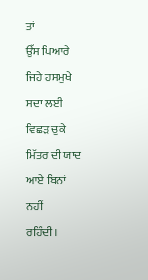ਤਾਂ
ਉੱਸ ਪਿਆਰੇ ਜਿਹੇ ਹਸਮੁਖੇ ਸਦਾ ਲਈ ਵਿਛੜ ਚੁਕੇ ਮਿੱਤਰ ਦੀ ਯਾਦ ਆਏ ਬਿਨਾਂ ਨਹੀਂ
ਰਹਿੰਦੀ।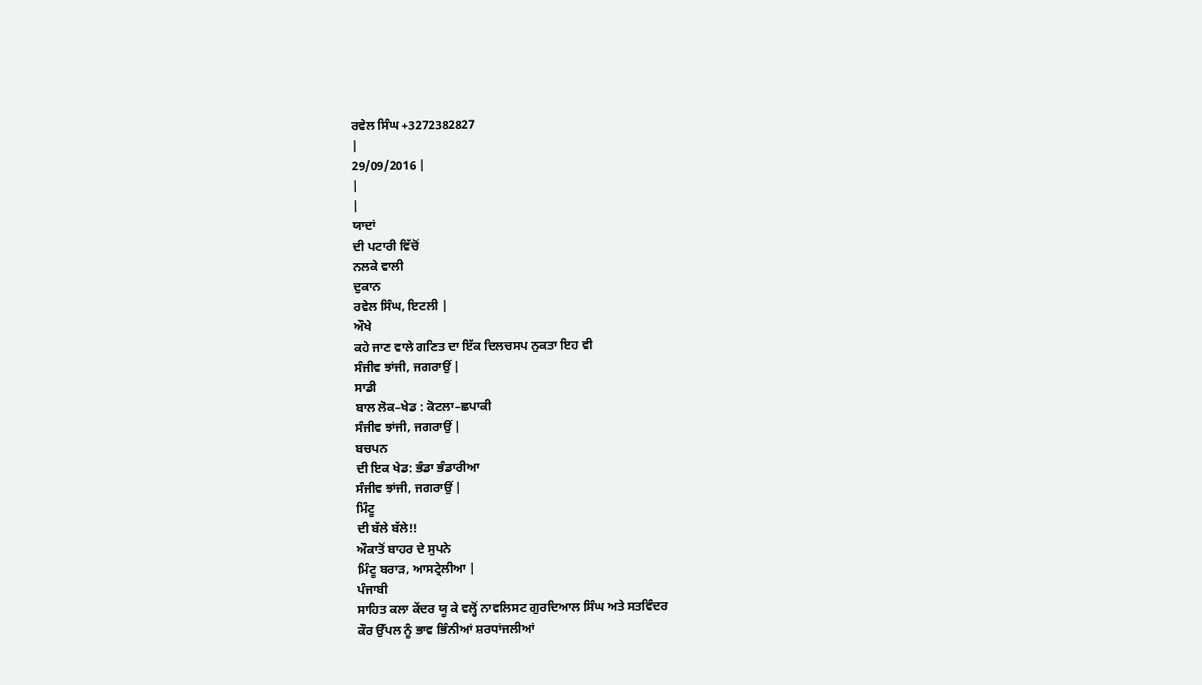ਰਵੇਲ ਸਿੰਘ +3272382827
|
29/09/2016 |
|
|
ਯਾਦਾਂ
ਦੀ ਪਟਾਰੀ ਵਿੱਚੋਂ
ਨਲਕੇ ਵਾਲੀ
ਦੁਕਾਨ
ਰਵੇਲ ਸਿੰਘ, ਇਟਲੀ |
ਔਖੇ
ਕਹੇ ਜਾਣ ਵਾਲੇ ਗਣਿਤ ਦਾ ਇੱਕ ਦਿਲਚਸਪ ਨੁਕਤਾ ਇਹ ਵੀ
ਸੰਜੀਵ ਝਾਂਜੀ, ਜਗਰਾਉਂ |
ਸਾਡੀ
ਬਾਲ ਲੋਕ–ਖੇਡ : ਕੋਟਲਾ–ਛਪਾਕੀ
ਸੰਜੀਵ ਝਾਂਜੀ, ਜਗਰਾਉਂ |
ਬਚਪਨ
ਦੀ ਇਕ ਖੇਡ: ਭੰਡਾ ਭੰਡਾਰੀਆ
ਸੰਜੀਵ ਝਾਂਜੀ, ਜਗਰਾਉਂ |
ਮਿੰਟੂ
ਦੀ ਬੱਲੇ ਬੱਲੇ!!
ਔਕਾਤੋਂ ਬਾਹਰ ਦੇ ਸੁਪਨੇ
ਮਿੰਟੂ ਬਰਾੜ, ਆਸਟ੍ਰੇਲੀਆ |
ਪੰਜਾਬੀ
ਸਾਹਿਤ ਕਲਾ ਕੇਂਦਰ ਯੂ ਕੇ ਵਲ੍ਹੋਂ ਨਾਵਲਿਸਟ ਗੁਰਦਿਆਲ ਸਿੰਘ ਅਤੇ ਸਤਵਿੰਦਰ
ਕੌਰ ਉੱਪਲ ਨੂੰ ਭਾਵ ਭਿੰਨੀਆਂ ਸ਼ਰਧਾਂਜਲੀਆਂ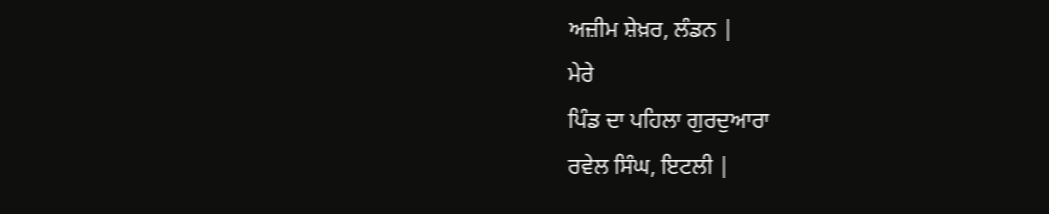ਅਜ਼ੀਮ ਸ਼ੇਖ਼ਰ, ਲੰਡਨ |
ਮੇਰੇ
ਪਿੰਡ ਦਾ ਪਹਿਲਾ ਗੁਰਦੁਆਰਾ
ਰਵੇਲ ਸਿੰਘ, ਇਟਲੀ |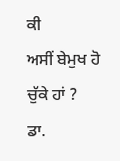ਕੀ
ਅਸੀਂ ਬੇਮੁਖ ਹੋ ਚੁੱਕੇ ਹਾਂ ?
ਡਾ.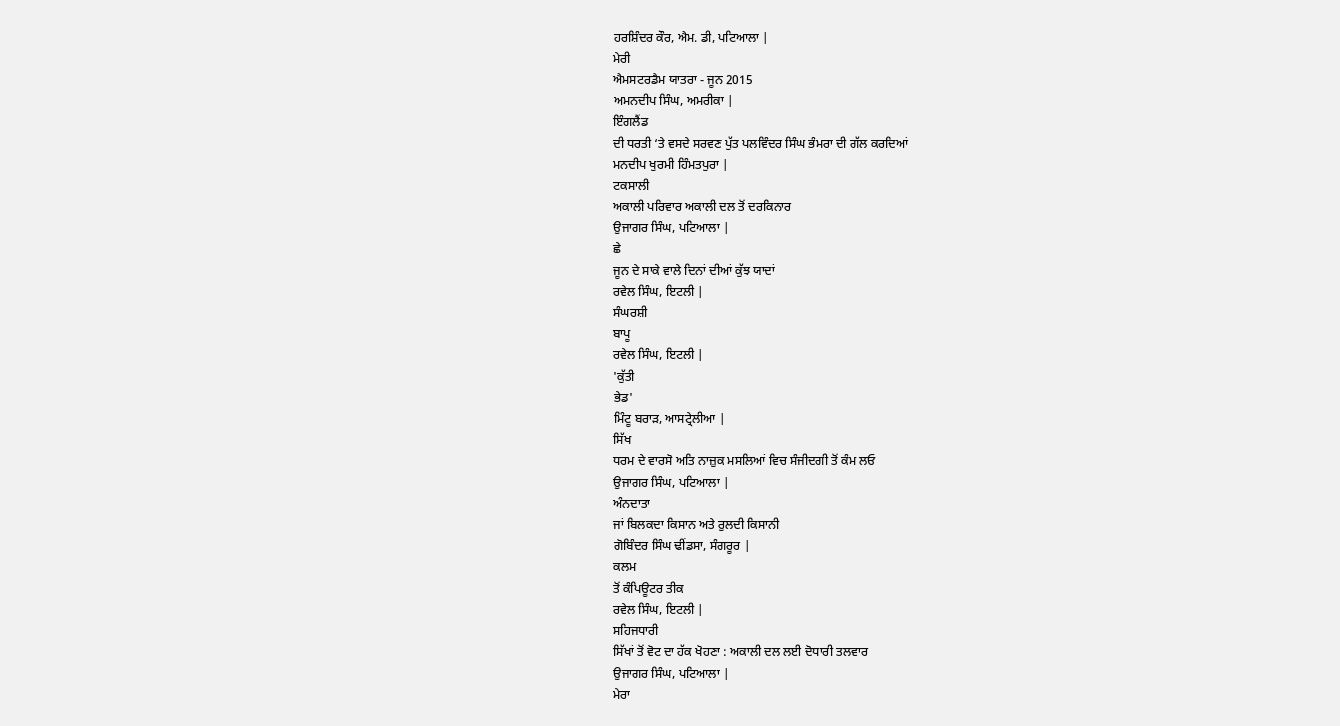ਹਰਸ਼ਿੰਦਰ ਕੌਰ, ਐਮ. ਡੀ, ਪਟਿਆਲਾ |
ਮੇਰੀ
ਐਮਸਟਰਡੈਮ ਯਾਤਰਾ - ਜੂਨ 2015
ਅਮਨਦੀਪ ਸਿੰਘ, ਅਮਰੀਕਾ |
ਇੰਗਲੈਂਡ
ਦੀ ਧਰਤੀ ‘ਤੇ ਵਸਦੇ ਸਰਵਣ ਪੁੱਤ ਪਲਵਿੰਦਰ ਸਿੰਘ ਭੰਮਰਾ ਦੀ ਗੱਲ ਕਰਦਿਆਂ
ਮਨਦੀਪ ਖੁਰਮੀ ਹਿੰਮਤਪੁਰਾ |
ਟਕਸਾਲੀ
ਅਕਾਲੀ ਪਰਿਵਾਰ ਅਕਾਲੀ ਦਲ ਤੋਂ ਦਰਕਿਨਾਰ
ਉਜਾਗਰ ਸਿੰਘ, ਪਟਿਆਲਾ |
ਛੇ
ਜੂਨ ਦੇ ਸਾਕੇ ਵਾਲੇ ਦਿਨਾਂ ਦੀਆਂ ਕੁੱਝ ਯਾਦਾਂ
ਰਵੇਲ ਸਿੰਘ, ਇਟਲੀ |
ਸੰਘਰਸ਼ੀ
ਬਾਪੂ
ਰਵੇਲ ਸਿੰਘ, ਇਟਲੀ |
'ਕੁੱਤੀ
ਭੇਡ'
ਮਿੰਟੂ ਬਰਾੜ, ਆਸਟ੍ਰੇਲੀਆ |
ਸਿੱਖ
ਧਰਮ ਦੇ ਵਾਰਸੋ ਅਤਿ ਨਾਜ਼ੁਕ ਮਸਲਿਆਂ ਵਿਚ ਸੰਜੀਦਗੀ ਤੋਂ ਕੰਮ ਲਓ
ਉਜਾਗਰ ਸਿੰਘ, ਪਟਿਆਲਾ |
ਅੰਨਦਾਤਾ
ਜਾਂ ਬਿਲਕਦਾ ਕਿਸਾਨ ਅਤੇ ਰੁਲਦੀ ਕਿਸਾਨੀ
ਗੋਬਿੰਦਰ ਸਿੰਘ ਢੀਂਡਸਾ, ਸੰਗਰੂਰ |
ਕਲਮ
ਤੋਂ ਕੰਪਿਊਟਰ ਤੀਕ
ਰਵੇਲ ਸਿੰਘ, ਇਟਲੀ |
ਸਹਿਜਧਾਰੀ
ਸਿੱਖਾਂ ਤੋਂ ਵੋਟ ਦਾ ਹੱਕ ਖੋਹਣਾ : ਅਕਾਲੀ ਦਲ ਲਈ ਦੋਧਾਰੀ ਤਲਵਾਰ
ਉਜਾਗਰ ਸਿੰਘ, ਪਟਿਆਲਾ |
ਮੇਰਾ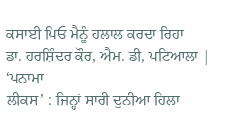ਕਸਾਈ ਪਿਓ ਮੈਨੂੰ ਹਲਾਲ ਕਰਦਾ ਰਿਹਾ
ਡਾ. ਹਰਸ਼ਿੰਦਰ ਕੌਰ, ਐਮ. ਡੀ, ਪਟਿਆਲਾ |
‘ਪਨਾਮਾ
ਲੀਕਸ’ : ਜਿਨ੍ਹਾਂ ਸਾਰੀ ਦੁਨੀਆ ਹਿਲਾ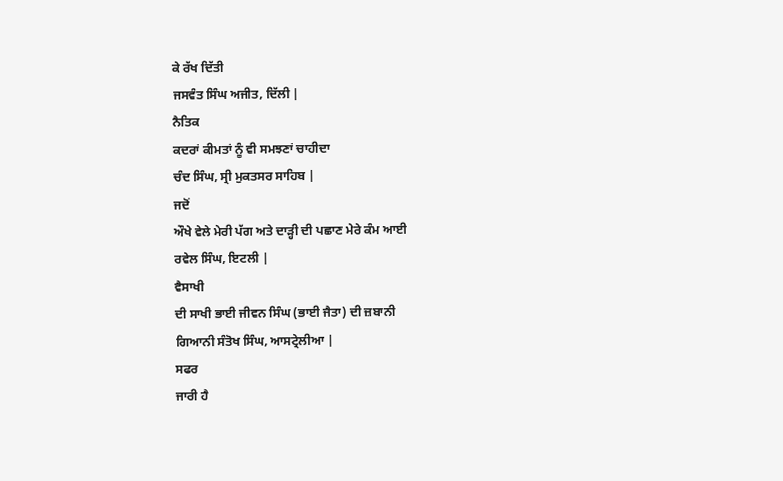ਕੇ ਰੱਖ ਦਿੱਤੀ
ਜਸਵੰਤ ਸਿੰਘ ਅਜੀਤ, ਦਿੱਲੀ |
ਨੈਤਿਕ
ਕਦਰਾਂ ਕੀਮਤਾਂ ਨੂੰ ਵੀ ਸਮਝਣਾਂ ਚਾਹੀਦਾ
ਚੰਦ ਸਿੰਘ, ਸ੍ਰੀ ਮੁਕਤਸਰ ਸਾਹਿਬ |
ਜਦੋਂ
ਔਖੇ ਵੇਲੇ ਮੇਰੀ ਪੱਗ ਅਤੇ ਦਾੜ੍ਹੀ ਦੀ ਪਛਾਣ ਮੇਰੇ ਕੰਮ ਆਈ
ਰਵੇਲ ਸਿੰਘ, ਇਟਲੀ |
ਵੈਸਾਖੀ
ਦੀ ਸਾਖੀ ਭਾਈ ਜੀਵਨ ਸਿੰਘ (ਭਾਈ ਜੈਤਾ) ਦੀ ਜ਼ਬਾਨੀ
ਗਿਆਨੀ ਸੰਤੋਖ ਸਿੰਘ, ਆਸਟ੍ਰੇਲੀਆ |
ਸਫਰ
ਜਾਰੀ ਹੈ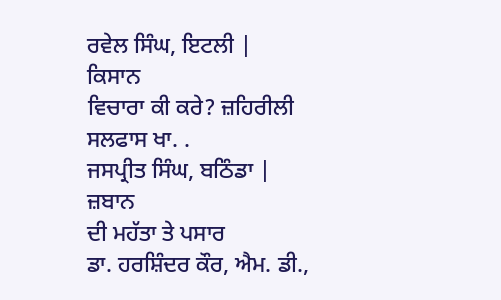ਰਵੇਲ ਸਿੰਘ, ਇਟਲੀ |
ਕਿਸਾਨ
ਵਿਚਾਰਾ ਕੀ ਕਰੇ? ਜ਼ਹਿਰੀਲੀ ਸਲਫਾਸ ਖਾ. .
ਜਸਪ੍ਰੀਤ ਸਿੰਘ, ਬਠਿੰਡਾ |
ਜ਼ਬਾਨ
ਦੀ ਮਹੱਤਾ ਤੇ ਪਸਾਰ
ਡਾ. ਹਰਸ਼ਿੰਦਰ ਕੌਰ, ਐਮ. ਡੀ.,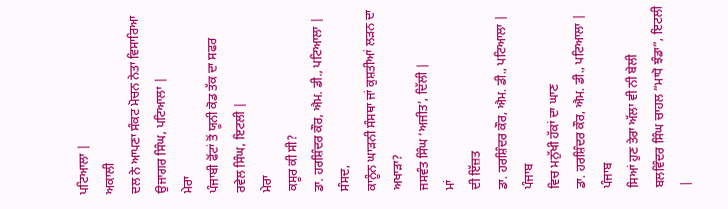ਪਟਿਆਲਾ |
ਅਕਾਲੀ
ਦਲ ਨੇ ਆਪਣਾ ਸੰਕਟ ਮੋਚਨ ਨੇਤਾ ਵਿਸਾਰਿਆ
ਉਜਾਗਰ ਸਿੰਘ, ਪਟਿਆਲਾ |
ਮੇਰਾ
ਪੰਜਾਬੀ ਫੋਂਟਾਂ ਤੋਂ ਯੂਨੀ ਕੋਡ ਤੱਕ ਦਾ ਸਫਰ
ਰਵੇਲ ਸਿੰਘ, ਇਟਲੀ |
ਮੇਰਾ
ਕਸੂਰ ਕੀ ਸੀ?
ਡਾ. ਹਰਸ਼ਿੰਦਰ ਕੌਰ, ਐਮ. ਡੀ., ਪਟਿਆਲਾ |
ਸੰਸਦ,
ਕਾਨੂੰਨ ਘਾੜਨੀ ਸੰਸਥਾ ਜਾਂ ਕੁਸ਼ਤੀਆਂ ਲੜਨ ਦਾ ਅਖਾੜਾ?
ਜਸਵੰਤ ਸਿੰਘ ‘ਅਜੀਤ’, ਦਿੱਲੀ |
ਮਾਂ
ਦੀ ਇੱਜ਼ਤ
ਡਾ. ਹਰਸ਼ਿੰਦਰ ਕੌਰ, ਐਮ. ਡੀ., ਪਟਿਆਲਾ |
ਪੰਜਾਬ
ਵਿਚ ਮਨੁੱਖੀ ਹੱਕਾਂ ਦਾ ਘਾਣ
ਡਾ. ਹਰਸ਼ਿੰਦਰ ਕੌਰ, ਐਮ. ਡੀ., ਪਟਿਆਲਾ |
ਪੰਜਾਬ
ਸਿਆਂ ਹੁਣ ਤੇਰਾ ਅੱਲਾ ਵੀ ਨੀ ਬੇਲੀ
ਬਲਵਿੰਦਰ ਸਿੰਘ ਚਾਹਲ “ਮਾਧੋ ਝੰਡਾ”, ਇਟਲੀ |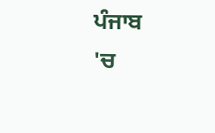ਪੰਜਾਬ
'ਚ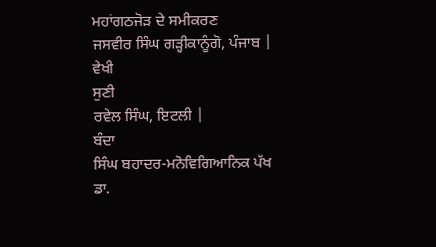ਮਹਾਂਗਠਜੋੜ ਦੇ ਸਮੀਕਰਣ
ਜਸਵੀਰ ਸਿੰਘ ਗੜ੍ਹੀਕਾਨੂੰਗੋ, ਪੰਜਾਬ |
ਵੇਖੀ
ਸੁਣੀ
ਰਵੇਲ ਸਿੰਘ, ਇਟਲੀ |
ਬੰਦਾ
ਸਿੰਘ ਬਹਾਦਰ-ਮਨੋਵਿਗਿਆਨਿਕ ਪੱਖ
ਡਾ.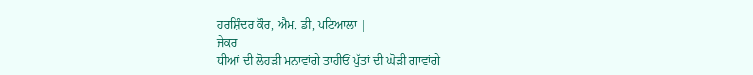ਹਰਸ਼ਿੰਦਰ ਕੌਰ, ਐਮ. ਡੀ, ਪਟਿਆਲਾ |
ਜੇਕਰ
ਧੀਆਂ ਦੀ ਲੋਹੜੀ ਮਨਾਵਾਂਗੇ ਤਾਹੀਓਂ ਪੁੱਤਾਂ ਦੀ ਘੋੜੀ ਗਾਵਾਂਗੇ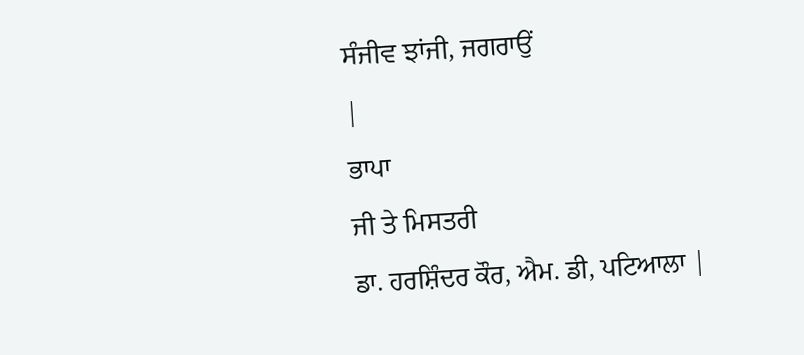ਸੰਜੀਵ ਝਾਂਜੀ, ਜਗਰਾਉਂ
|
ਭਾਪਾ
ਜੀ ਤੇ ਮਿਸਤਰੀ
ਡਾ. ਹਰਸ਼ਿੰਦਰ ਕੌਰ, ਐਮ. ਡੀ, ਪਟਿਆਲਾ |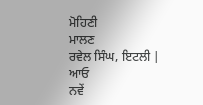ਮੋਹਿਣੀ
ਮਾਲਣ
ਰਵੇਲ ਸਿੰਘ, ਇਟਲੀ |
ਆਓ
ਨਵੇਂ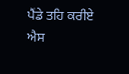ਪੈਂਡੇ ਤਹਿ ਕਰੀਏ
ਐਸ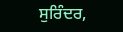ਸੁਰਿੰਦਰ,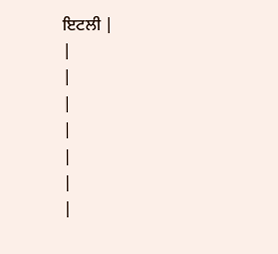ਇਟਲੀ |
|
|
|
|
|
|
|